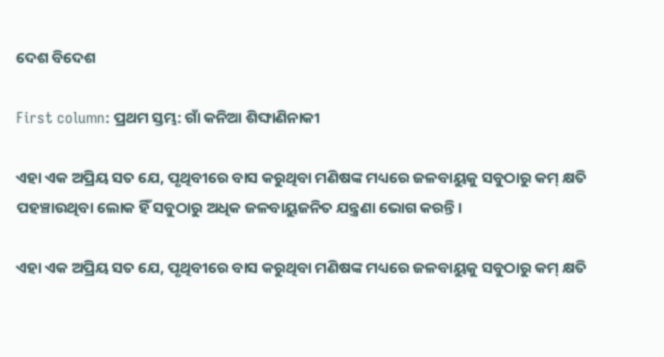ଦେଶ ବିଦେଶ

First column: ପ୍ରଥମ ସ୍ତମ୍ଭ: ଗାଁ କନିଆ ଶିଙ୍ଘାଣିନାକୀ

ଏହା ଏକ ଅପ୍ରିୟ ସତ ଯେ, ପୃଥିବୀରେ ବାସ କରୁଥିବା ମଣିଷଙ୍କ ମଧ୍ୟରେ ଜଳବାୟୁକୁ ସବୁଠାରୁ କମ୍‌ କ୍ଷତି ପହଞ୍ଚାଉଥିବା ଲୋକ ହିଁ ସବୁଠାରୁ ଅଧିକ ଜଳବାୟୁଜନିତ ଯନ୍ତ୍ରଣା ଭୋଗ କରନ୍ତି।

ଏହା ଏକ ଅପ୍ରିୟ ସତ ଯେ, ପୃଥିବୀରେ ବାସ କରୁଥିବା ମଣିଷଙ୍କ ମଧ୍ୟରେ ଜଳବାୟୁକୁ ସବୁଠାରୁ କମ୍‌ କ୍ଷତି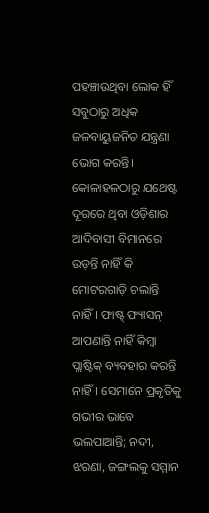ପହଞ୍ଚାଉଥିବା ଲୋକ ହିଁ ସବୁଠାରୁ ଅଧିକ ଜଳବାୟୁଜନିତ ଯନ୍ତ୍ରଣା ଭୋଗ କରନ୍ତି। କୋଳାହଳଠାରୁ ଯଥେଷ୍ଟ ଦୂରରେ ଥିବା ଓଡ଼ିଶାର ଆଦିବାସୀ ବିମାନରେ ଉଡ଼ନ୍ତି ନାହିଁ କି ମୋଟରଗାଡ଼ି ଚଲାନ୍ତି ନାହିଁ। ଫାଷ୍ଟ୍ ଫ୍ୟାସନ୍‌ ଆପଣାନ୍ତି ନାହିଁ କିମ୍ବା ପ୍ଲାଷ୍ଟିକ୍‌ ବ୍ୟବହାର କରନ୍ତି ନାହିଁ। ସେମାନେ ପ୍ରକୃତିକୁ ଗଭୀର ଭାବେ ଭଲପାଆନ୍ତି; ନଦୀ, ଝରଣା, ଜଙ୍ଗଲକୁ ସମ୍ମାନ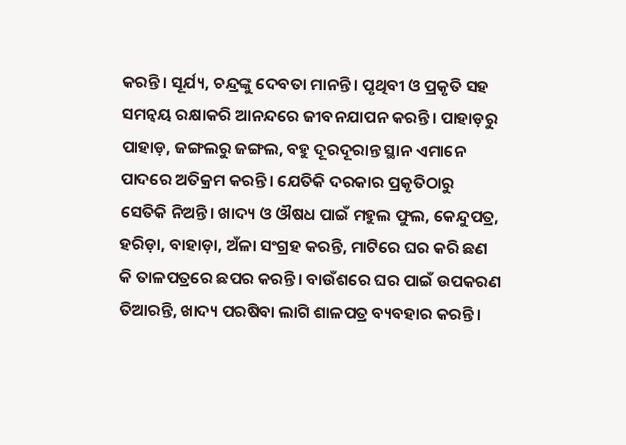କରନ୍ତି। ସୂର୍ଯ୍ୟ, ଚନ୍ଦ୍ରଙ୍କୁ ଦେବତା ମାନନ୍ତି। ପୃଥିବୀ ଓ ପ୍ରକୃତି ସହ ସମନ୍ୱୟ ରକ୍ଷାକରି ଆନନ୍ଦରେ ଜୀବନଯାପନ କରନ୍ତି। ପାହାଡ଼ରୁ ପାହାଡ଼, ଜଙ୍ଗଲରୁ ଜଙ୍ଗଲ, ବହୁ ଦୂରଦୂରାନ୍ତ ସ୍ଥାନ ଏମାନେ ପାଦରେ ଅତିକ୍ରମ କରନ୍ତି। ଯେତିକି ଦରକାର ପ୍ରକୃତିଠାରୁ ସେତିକି ନିଅନ୍ତି। ଖାଦ୍ୟ ଓ ଔଷଧ ପାଇଁ ମହୁଲ ଫୁଲ, କେନ୍ଦୁପତ୍ର, ହରିଡ଼ା, ବାହାଡ଼ା, ଅଁଳା ସଂଗ୍ରହ କରନ୍ତି, ମାଟିରେ ଘର କରି ଛଣ କି ତାଳପତ୍ରରେ ଛପର କରନ୍ତି। ବାଉଁଶରେ ଘର ପାଇଁ ଉପକରଣ ତିଆରନ୍ତି, ଖାଦ୍ୟ ପରଷିବା ଲାଗି ଶାଳପତ୍ର ବ୍ୟବହାର କରନ୍ତି।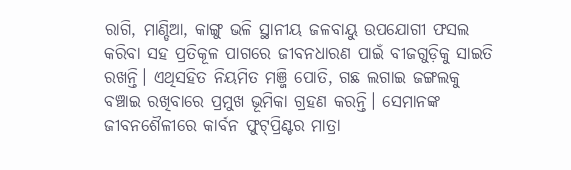ରାଗି, ମାଣ୍ଡିଆ, କାଙ୍ଗୁ ଭଳି ସ୍ଥାନୀୟ ଜଳବାୟୁ ଉପଯୋଗୀ ଫସଲ କରିବା ସହ ପ୍ରତିକୂଳ ପାଗରେ ଜୀବନଧାରଣ ପାଇଁ ବୀଜଗୁଡ଼ିକୁ ସାଇତି ରଖନ୍ତି। ଏଥିସହିତ ନିୟମିତ ମଞ୍ଜି ପୋତି, ଗଛ ଲଗାଇ ଜଙ୍ଗଲକୁ ବଞ୍ଚାଇ ରଖିବାରେ ପ୍ରମୁଖ ଭୂମିକା ଗ୍ରହଣ କରନ୍ତି। ସେମାନଙ୍କ ଜୀବନଶୈଳୀରେ କାର୍ବନ ଫୁଟ୍‌ପ୍ରିଣ୍ଟର ମାତ୍ରା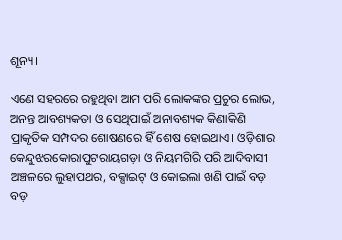ଶୂନ୍ୟ।

ଏଣେ ସହରରେ ରହୁଥିବା ଆମ ପରି ଲୋକଙ୍କର ପ୍ରଚୁର ଲୋଭ, ଅନନ୍ତ ଆବଶ୍ୟକତା ଓ ସେଥିପାଇଁ ଅନାବଶ୍ୟକ କିଣାକିଣି ପ୍ରାକୃତିକ ସମ୍ପଦର ଶୋଷଣରେ ହିଁ ଶେଷ ହୋଇଥାଏ। ଓଡ଼ିଶାର କେନ୍ଦୁଝରକୋରାପୁଟରାୟଗଡ଼ା ଓ ନିୟମଗିରି ପରି ଆଦିବାସୀ ଅଞ୍ଚଳରେ ଲୁହାପଥର, ବକ୍ସାଇଟ୍‌ ଓ କୋଇଲା ଖଣି ପାଇଁ ବଡ଼ ବଡ଼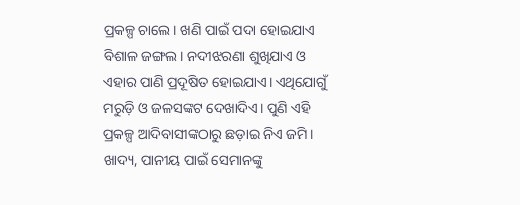ପ୍ରକଳ୍ପ ଚାଲେ। ଖଣି ପାଇଁ ପଦା ହୋଇଯାଏ ବିଶାଳ ଜଙ୍ଗଲ। ନଦୀଝରଣା ଶୁଖିଯାଏ ଓ ଏହାର ପାଣି ପ୍ରଦୂଷିତ ହୋଇଯାଏ। ଏଥିଯୋଗୁଁ ମରୁଡ଼ି ଓ ଜଳସଙ୍କଟ ଦେଖାଦିଏ। ପୁଣି ଏହି ପ୍ରକଳ୍ପ ଆଦିବାସୀଙ୍କଠାରୁ ଛଡ଼ାଇ ନିଏ ଜମି। ଖାଦ୍ୟ, ପାନୀୟ ପାଇଁ ସେମାନଙ୍କୁ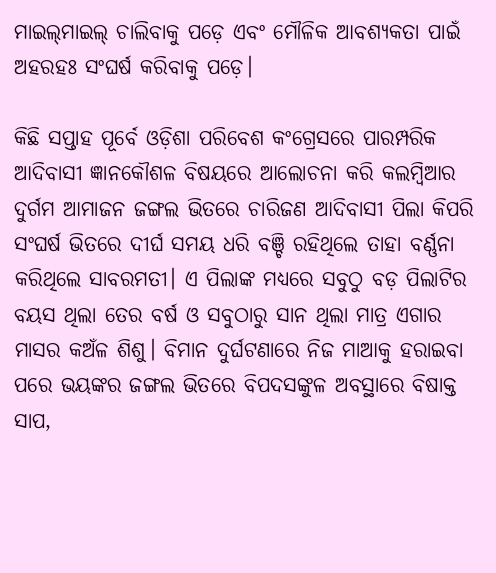ମାଇଲ୍‌ମାଇଲ୍‌ ଚାଲିବାକୁ ପଡ଼େ ଏବଂ ମୌଳିକ ଆବଶ୍ୟକତା ପାଇଁ ଅହରହଃ ସଂଘର୍ଷ କରିବାକୁ ପଡ଼େ।

କିଛି ସପ୍ତାହ ପୂର୍ବେ ଓଡ଼ିଶା ପରିବେଶ କଂଗ୍ରେସରେ ପାରମ୍ପରିକ ଆଦିବାସୀ ଜ୍ଞାନକୌଶଳ ବିଷୟରେ ଆଲୋଚନା କରି କଲମ୍ବିଆର ଦୁର୍ଗମ ଆମାଜନ ଜଙ୍ଗଲ ଭିତରେ ଚାରିଜଣ ଆଦିବାସୀ ପିଲା କିପରି ସଂଘର୍ଷ ଭିତରେ ଦୀର୍ଘ ସମୟ ଧରି ବଞ୍ଚି ରହିଥିଲେ ତାହା ବର୍ଣ୍ଣନା କରିଥିଲେ ସାବରମତୀ। ଏ ପିଲାଙ୍କ ମଧ୍ୟରେ ସବୁଠୁ ବଡ଼ ପିଲାଟିର ବୟସ ଥିଲା ତେର ବର୍ଷ ଓ ସବୁଠାରୁ ସାନ ଥିଲା ମାତ୍ର ଏଗାର ମାସର କଅଁଳ ଶିଶୁ। ବିମାନ ଦୁର୍ଘଟଣାରେ ନିଜ ମାଆକୁ ହରାଇବା ପରେ ଭୟଙ୍କର ଜଙ୍ଗଲ ଭିତରେ ବିପଦସଙ୍କୁଳ ଅବସ୍ଥାରେ ବିଷାକ୍ତ ସାପ,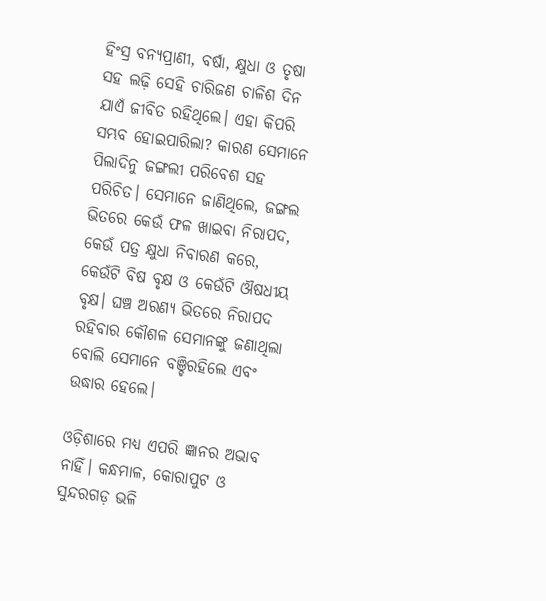ହିଂସ୍ର ବନ୍ୟପ୍ରାଣୀ, ବର୍ଷା, କ୍ଷୁଧା ଓ ତୃଷା ସହ ଲଢ଼ି ସେହି ଚାରିଜଣ ଚାଳିଶ ଦିନ ଯାଏଁ ଜୀବିତ ରହିଥିଲେ। ଏହା କିପରି ସମ୍ଭବ ହୋଇପାରିଲା? କାରଣ ସେମାନେ ପିଲାଦିନୁ ଜଙ୍ଗଲୀ ପରିବେଶ ସହ ପରିଚିତ। ସେମାନେ ଜାଣିଥିଲେ, ଜଙ୍ଗଲ ଭିତରେ କେଉଁ ଫଳ ଖାଇବା ନିରାପଦ, କେଉଁ ପତ୍ର କ୍ଷୁଧା ନିବାରଣ କରେ, କେଉଁଟି ବିଷ ବୃକ୍ଷ ଓ କେଉଁଟି ଔଷଧୀୟ ବୃକ୍ଷ। ଘଞ୍ଚ ଅରଣ୍ୟ ଭିତରେ ନିରାପଦ ରହିବାର କୌଶଳ ସେମାନଙ୍କୁ ଜଣାଥିଲା ବୋଲି ସେମାନେ ବଞ୍ଚିରହିଲେ ଏବଂ ଉଦ୍ଧାର ହେଲେ।

ଓଡ଼ିଶାରେ ମଧ୍ୟ ଏପରି ଜ୍ଞାନର ଅଭାବ ନାହିଁ। କନ୍ଧମାଳ, କୋରାପୁଟ ଓ ସୁନ୍ଦରଗଡ଼ ଭଳି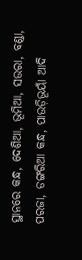ସ୍ଥାନରେ କନ୍ଧ, ଦେଶିଆ, ଭୂମିଆ, ସଉରା, ବଣ୍ଡା, ପରଜା, ଡଙ୍ଗରିଆ କନ୍ଧ, ପାଉଡ଼ିଭୂୟାଁ ଆଦି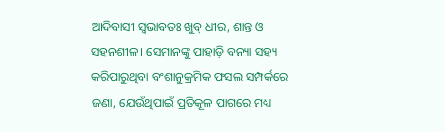ଆଦିବାସୀ ସ୍ବଭାବତଃ ଖୁବ୍‌ ଧୀର, ଶାନ୍ତ ଓ ସହନଶୀଳ। ସେମାନଙ୍କୁ ପାହାଡ଼ି ବନ୍ୟା ସହ୍ୟ କରିପାରୁଥିବା ବଂଶାନୁକ୍ରମିକ ଫସଲ ସମ୍ପର୍କରେ ଜଣା, ଯେଉଁଥିପାଇଁ ପ୍ରତିକୂଳ ପାଗରେ ମଧ୍ୟ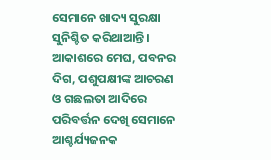ସେମାନେ ଖାଦ୍ୟ ସୁରକ୍ଷା ସୁନିଶ୍ଚିତ କରିଥାଆନ୍ତି। ଆକାଶରେ ମେଘ, ପବନର ଦିଗ, ପଶୁପକ୍ଷୀଙ୍କ ଆଚରଣ ଓ ଗଛଲତା ଆଦିରେ ପରିବର୍ତ୍ତନ ଦେଖି ସେମାନେ ଆଶ୍ଚର୍ଯ୍ୟଜନକ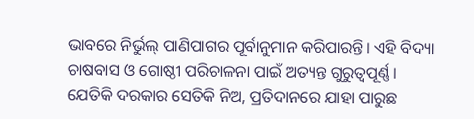ଭାବରେ ନିର୍ଭୁଲ୍‌ ପାଣିପାଗର ପୂର୍ବାନୁମାନ କରିପାରନ୍ତି। ଏହି ବିଦ୍ୟା ଚାଷବାସ ଓ ଗୋଷ୍ଠୀ ପରିଚାଳନା ପାଇଁ ଅତ୍ୟନ୍ତ ଗୁରୁତ୍ୱପୂର୍ଣ୍ଣ। ଯେତିକି ଦରକାର ସେତିକି ନିଅ, ପ୍ରତିଦାନରେ ଯାହା ପାରୁଛ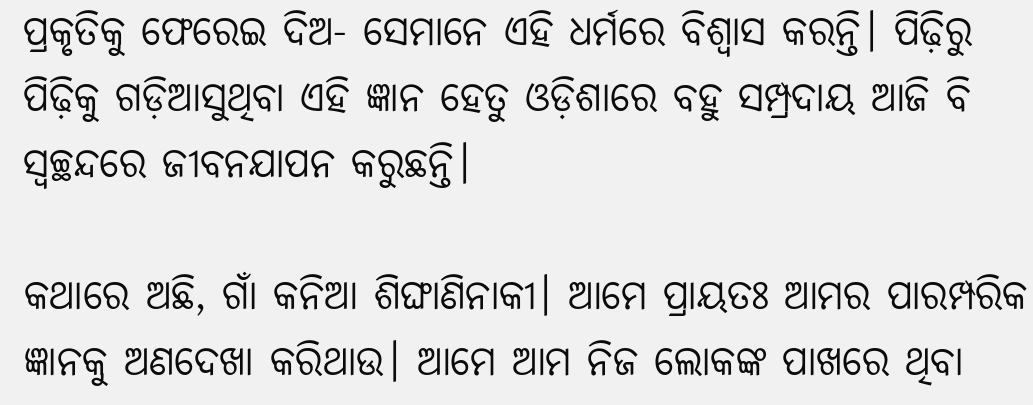ପ୍ରକୃତିକୁ ଫେରେଇ ଦିଅ- ସେମାନେ ଏହି ଧର୍ମରେ ବିଶ୍ୱାସ କରନ୍ତି। ପିଢ଼ିରୁ ପିଢ଼ିକୁ ଗଡ଼ିଆସୁଥିବା ଏହି ଜ୍ଞାନ ହେତୁ ଓଡ଼ିଶାରେ ବହୁ ସମ୍ପ୍ରଦାୟ ଆଜି ବି ସ୍ବଚ୍ଛନ୍ଦରେ ଜୀବନଯାପନ କରୁଛନ୍ତି।

କଥାରେ ଅଛି, ଗାଁ କନିଆ ଶିଙ୍ଘାଣିନାକୀ। ଆମେ ପ୍ରାୟତଃ ଆମର ପାରମ୍ପରିକ ଜ୍ଞାନକୁ ଅଣଦେଖା କରିଥାଉ। ଆମେ ଆମ ନିଜ ଲୋକଙ୍କ ପାଖରେ ଥିବା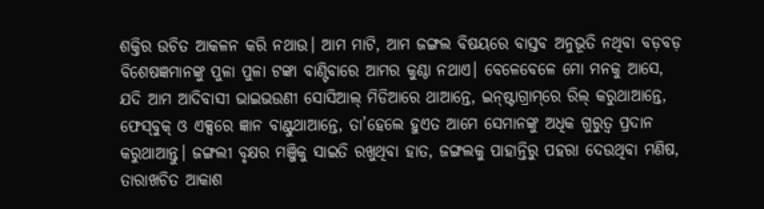ଶକ୍ତିର ଉଚିତ ଆକଳନ କରି ନଥାଉ। ଆମ ମାଟି, ଆମ ଜଙ୍ଗଲ ବିଷୟରେ ବାସ୍ତବ ଅନୁଭୂତି ନଥିବା ବଡ଼ବଡ଼ ବିଶେଷଜ୍ଞମାନଙ୍କୁ ପୁଳା ପୁଳା ଟଙ୍କା ବାଣ୍ଟିବାରେ ଆମର କୁଣ୍ଠା ନଥାଏ। ବେଳେବେଳେ ମୋ ମନକୁ ଆସେ, ଯଦି ଆମ ଆଦିବାସୀ ଭାଇଭଉଣୀ ସୋସିଆଲ୍‌ ମିଡିଆରେ ଥାଆନ୍ତେ, ଇନ୍‌ଷ୍ଟାଗ୍ରାମ୍‌ରେ ରିଲ୍ କରୁଥାଆନ୍ତେ, ଫେସ୍‌ବୁକ୍ ଓ ଏକ୍ସରେ ଜ୍ଞାନ ବାଣ୍ଟୁଥାଆନ୍ତେ, ତା’ହେଲେ ହୁଏତ ଆମେ ସେମାନଙ୍କୁ ଅଧିକ ଗୁରୁତ୍ବ ପ୍ରଦାନ କରୁଥାଆନ୍ତୁ। ଜଙ୍ଗଲୀ ବୃକ୍ଷର ମଞ୍ଜିକୁ ସାଇତି ରଖୁଥିବା ହାତ, ଜଙ୍ଗଲକୁ ପାହାନ୍ତିରୁ ପହରା ଦେଉଥିବା ମଣିଷ, ତାରାଖଚିତ ଆକାଶ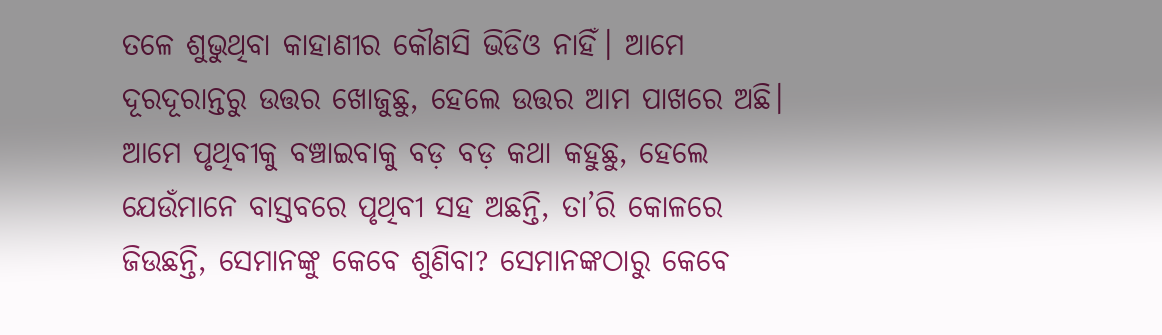ତଳେ ଶୁଭୁଥିବା କାହାଣୀର କୌଣସି ଭିଡିଓ ନାହିଁ। ଆମେ ଦୂରଦୂରାନ୍ତରୁ ଉତ୍ତର ଖୋଜୁଛୁ, ହେଲେ ଉତ୍ତର ଆମ ପାଖରେ ଅଛି। ଆମେ ପୃଥିବୀକୁ ବଞ୍ଚାଇବାକୁ ବଡ଼ ବଡ଼ କଥା କହୁଛୁ, ହେଲେ ଯେଉଁମାନେ ବାସ୍ତବରେ ପୃଥିବୀ ସହ ଅଛନ୍ତି, ତା’ରି କୋଳରେ ଜିଉଛନ୍ତି, ସେମାନଙ୍କୁ କେବେ ଶୁଣିବା? ସେମାନଙ୍କଠାରୁ କେବେ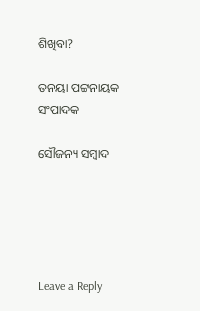ଶିଖିବା?

ତନୟା ପଟ୍ଟନାୟକ
ସଂପାଦକ

ସୌଜନ୍ୟ ସମ୍ବାଦ





Leave a Reply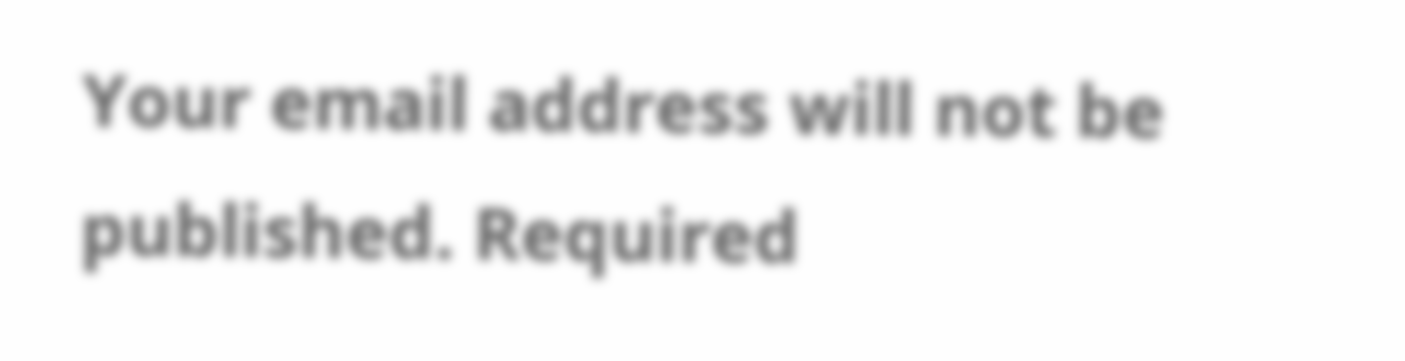Your email address will not be published. Required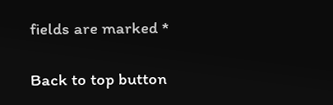fields are marked *

Back to top button